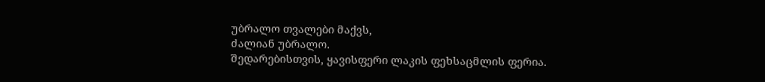უბრალო თვალები მაქვს,
ძალიან უბრალო.
შედარებისთვის, ყავისფერი ლაკის ფეხსაცმლის ფერია.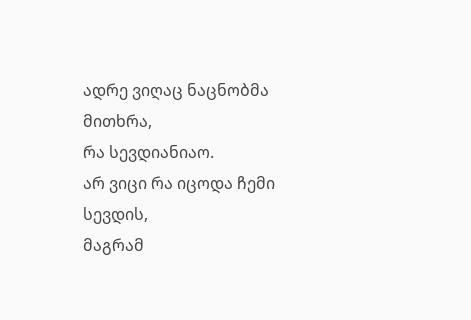ადრე ვიღაც ნაცნობმა მითხრა,
რა სევდიანიაო.
არ ვიცი რა იცოდა ჩემი სევდის,
მაგრამ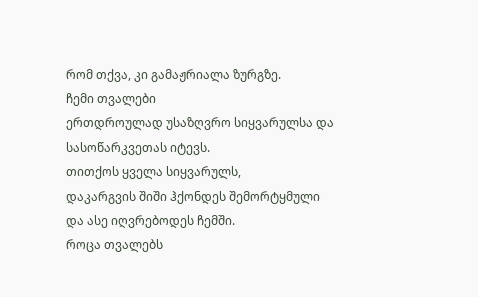რომ თქვა, კი გამაჟრიალა ზურგზე.
ჩემი თვალები
ერთდროულად უსაზღვრო სიყვარულსა და სასოწარკვეთას იტევს.
თითქოს ყველა სიყვარულს,
დაკარგვის შიში ჰქონდეს შემორტყმული
და ასე იღვრებოდეს ჩემში.
როცა თვალებს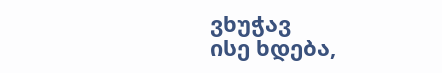ვხუჭავ
ისე ხდება,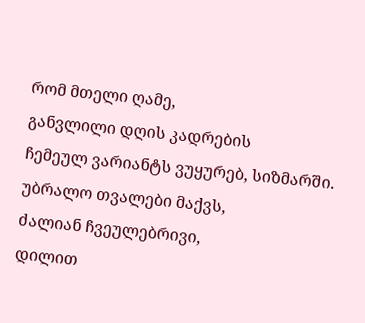რომ მთელი ღამე,
განვლილი დღის კადრების
ჩემეულ ვარიანტს ვუყურებ, სიზმარში.
უბრალო თვალები მაქვს,
ძალიან ჩვეულებრივი,
დილით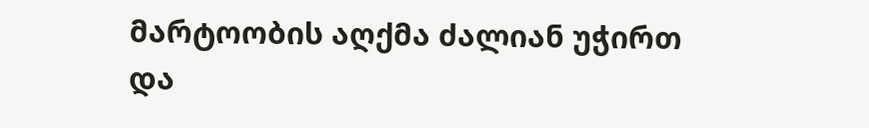მარტოობის აღქმა ძალიან უჭირთ
და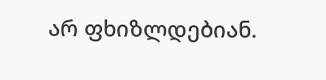არ ფხიზლდებიან.